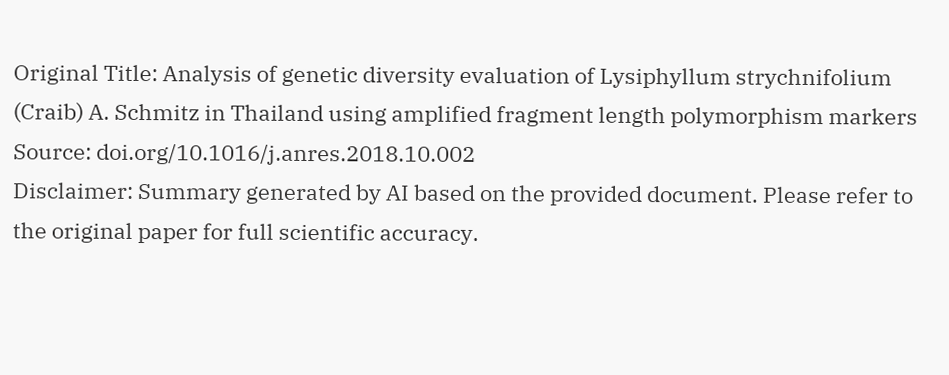Original Title: Analysis of genetic diversity evaluation of Lysiphyllum strychnifolium (Craib) A. Schmitz in Thailand using amplified fragment length polymorphism markers
Source: doi.org/10.1016/j.anres.2018.10.002
Disclaimer: Summary generated by AI based on the provided document. Please refer to the original paper for full scientific accuracy.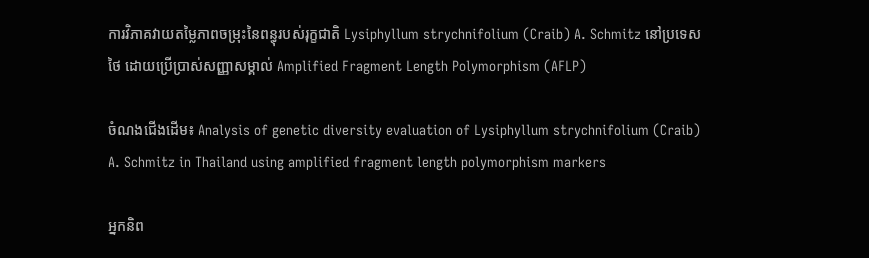ការវិភាគវាយតម្លៃភាពចម្រុះនៃពន្ធុរបស់រុក្ខជាតិ Lysiphyllum strychnifolium (Craib) A. Schmitz នៅប្រទេសថៃ ដោយប្រើប្រាស់សញ្ញាសម្គាល់ Amplified Fragment Length Polymorphism (AFLP)

ចំណងជើងដើម៖ Analysis of genetic diversity evaluation of Lysiphyllum strychnifolium (Craib) A. Schmitz in Thailand using amplified fragment length polymorphism markers

អ្នកនិព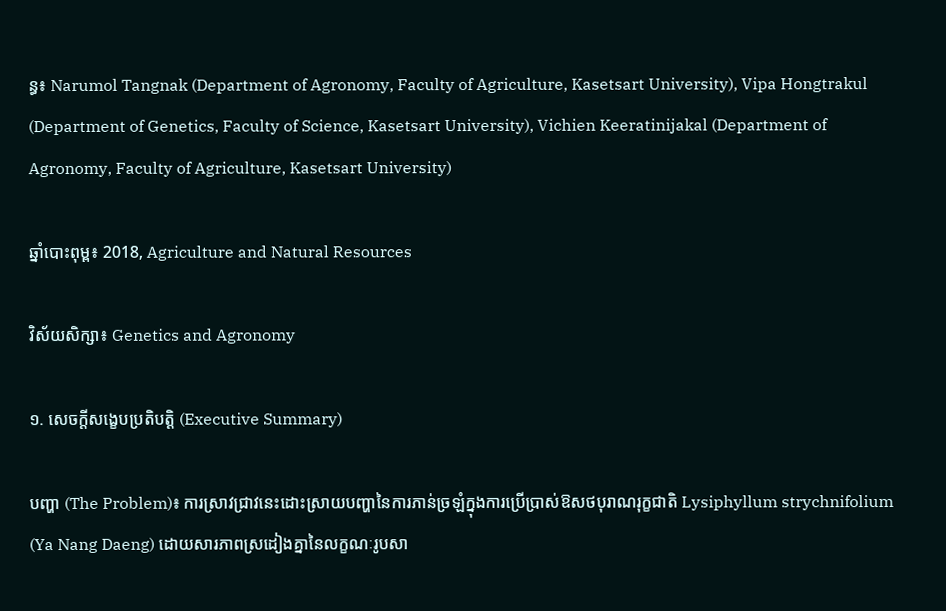ន្ធ៖ Narumol Tangnak (Department of Agronomy, Faculty of Agriculture, Kasetsart University), Vipa Hongtrakul (Department of Genetics, Faculty of Science, Kasetsart University), Vichien Keeratinijakal (Department of Agronomy, Faculty of Agriculture, Kasetsart University)

ឆ្នាំបោះពុម្ព៖ 2018, Agriculture and Natural Resources

វិស័យសិក្សា៖ Genetics and Agronomy

១. សេចក្តីសង្ខេបប្រតិបត្តិ (Executive Summary)

បញ្ហា (The Problem)៖ ការស្រាវជ្រាវនេះដោះស្រាយបញ្ហានៃការភាន់ច្រឡំក្នុងការប្រើប្រាស់ឱសថបុរាណរុក្ខជាតិ Lysiphyllum strychnifolium (Ya Nang Daeng) ដោយសារភាពស្រដៀងគ្នានៃលក្ខណៈរូបសា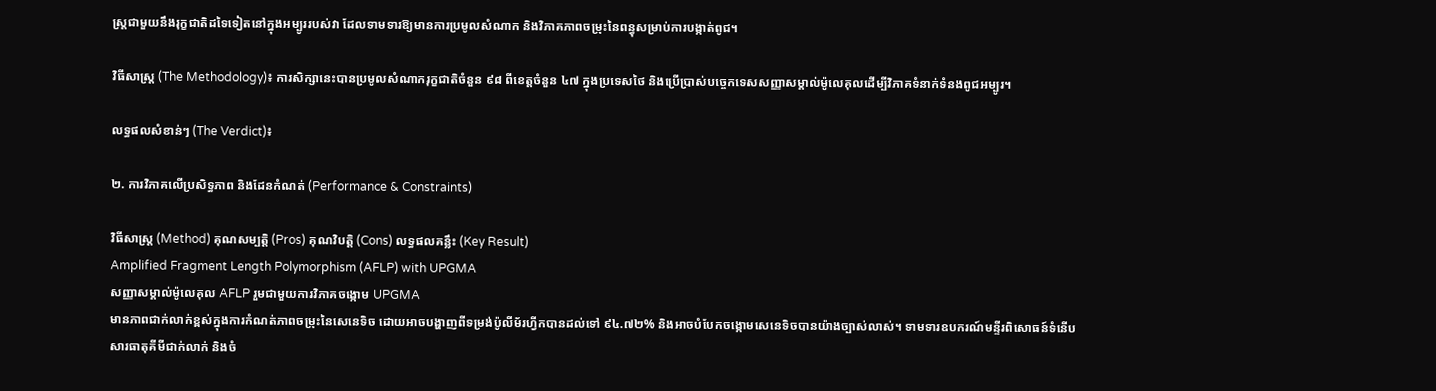ស្ត្រជាមួយនឹងរុក្ខជាតិដទៃទៀតនៅក្នុងអម្បូររបស់វា ដែលទាមទារឱ្យមានការប្រមូលសំណាក និងវិភាគភាពចម្រុះនៃពន្ធុសម្រាប់ការបង្កាត់ពូជ។

វិធីសាស្ត្រ (The Methodology)៖ ការសិក្សានេះបានប្រមូលសំណាករុក្ខជាតិចំនួន ៩៨ ពីខេត្តចំនួន ៤៧ ក្នុងប្រទេសថៃ និងប្រើប្រាស់បច្ចេកទេសសញ្ញាសម្គាល់ម៉ូលេគុលដើម្បីវិភាគទំនាក់ទំនងពូជអម្បូរ។

លទ្ធផលសំខាន់ៗ (The Verdict)៖

២. ការវិភាគលើប្រសិទ្ធភាព និងដែនកំណត់ (Performance & Constraints)

វិធីសាស្ត្រ (Method) គុណសម្បត្តិ (Pros) គុណវិបត្តិ (Cons) លទ្ធផលគន្លឹះ (Key Result)
Amplified Fragment Length Polymorphism (AFLP) with UPGMA
សញ្ញាសម្គាល់ម៉ូលេគុល AFLP រួមជាមួយការវិភាគចង្កោម UPGMA
មានភាពជាក់លាក់ខ្ពស់ក្នុងការកំណត់ភាពចម្រុះនៃសេនេទិច ដោយអាចបង្ហាញពីទម្រង់ប៉ូលីម័រហ្វីកបានដល់ទៅ ៩៤.៧២% និងអាចបំបែកចង្កោមសេនេទិចបានយ៉ាងច្បាស់លាស់។ ទាមទារឧបករណ៍មន្ទីរពិសោធន៍ទំនើប សារធាតុគីមីជាក់លាក់ និងចំ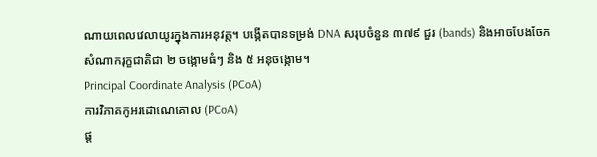ណាយពេលវេលាយូរក្នុងការអនុវត្ត។ បង្កើតបានទម្រង់ DNA សរុបចំនួន ៣៧៩ ជួរ (bands) និងអាចបែងចែកសំណាករុក្ខជាតិជា ២ ចង្កោមធំៗ និង ៥ អនុចង្កោម។
Principal Coordinate Analysis (PCoA)
ការវិភាគកូអរដោណេគោល (PCoA)
ផ្ត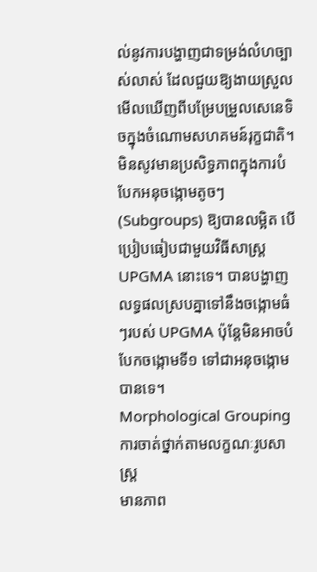ល់នូវការបង្ហាញជាទម្រង់លំហច្បាស់លាស់ ដែលជួយឱ្យងាយស្រួលមើលឃើញពីបម្រែបម្រួលសេនេទិចក្នុងចំណោមសហគមន៍រុក្ខជាតិ។ មិនសូវមានប្រសិទ្ធភាពក្នុងការបំបែកអនុចង្កោមតូចៗ (Subgroups) ឱ្យបានលម្អិត បើប្រៀបធៀបជាមួយវិធីសាស្ត្រ UPGMA នោះទេ។ បានបង្ហាញលទ្ធផលស្របគ្នាទៅនឹងចង្កោមធំៗរបស់ UPGMA ប៉ុន្តែមិនអាចបំបែកចង្កោមទី១ ទៅជាអនុចង្កោមបានទេ។
Morphological Grouping
ការចាត់ថ្នាក់តាមលក្ខណៈរូបសាស្ត្រ
មានភាព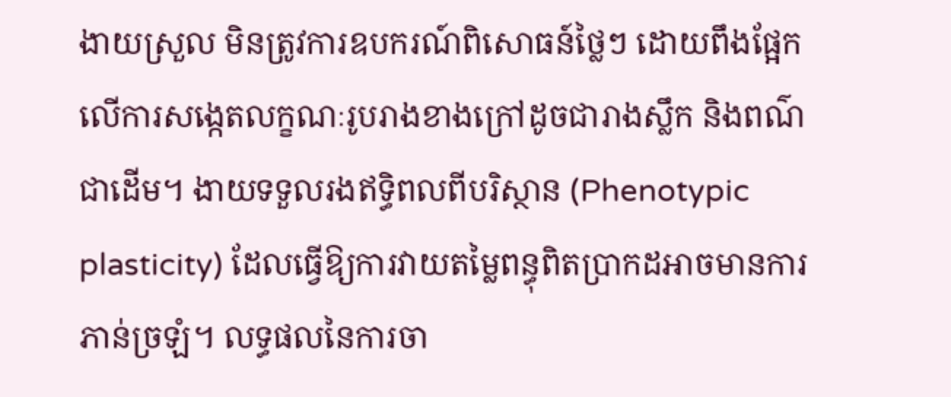ងាយស្រួល មិនត្រូវការឧបករណ៍ពិសោធន៍ថ្លៃៗ ដោយពឹងផ្អែកលើការសង្កេតលក្ខណៈរូបរាងខាងក្រៅដូចជារាងស្លឹក និងពណ៌ជាដើម។ ងាយទទួលរងឥទ្ធិពលពីបរិស្ថាន (Phenotypic plasticity) ដែលធ្វើឱ្យការវាយតម្លៃពន្ធុពិតប្រាកដអាចមានការភាន់ច្រឡំ។ លទ្ធផលនៃការចា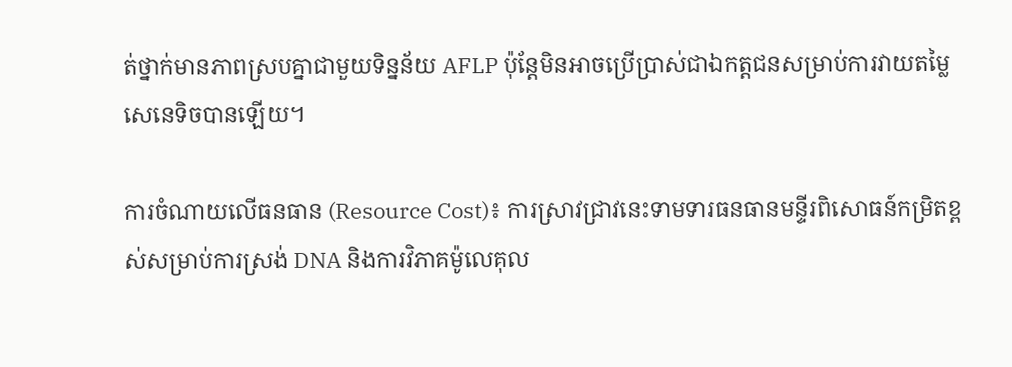ត់ថ្នាក់មានភាពស្របគ្នាជាមួយទិន្នន័យ AFLP ប៉ុន្តែមិនអាចប្រើប្រាស់ជាឯកត្តជនសម្រាប់ការវាយតម្លៃសេនេទិចបានឡើយ។

ការចំណាយលើធនធាន (Resource Cost)៖ ការស្រាវជ្រាវនេះទាមទារធនធានមន្ទីរពិសោធន៍កម្រិតខ្ពស់សម្រាប់ការស្រង់ DNA និងការវិភាគម៉ូលេគុល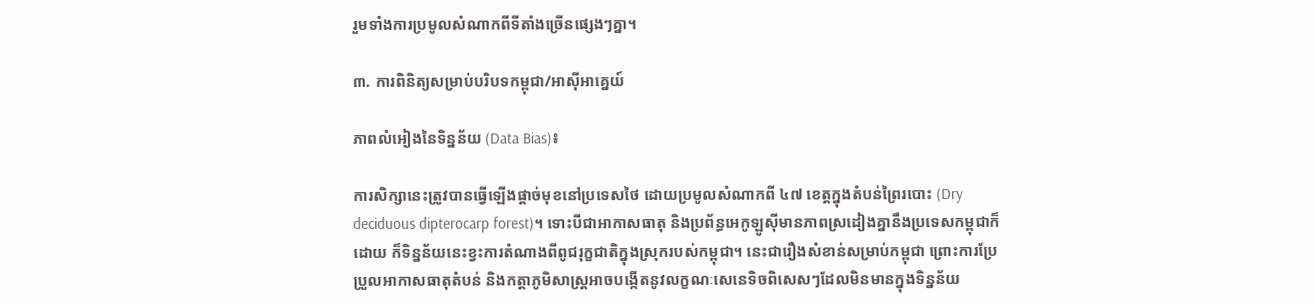រួមទាំងការប្រមូលសំណាកពីទីតាំងច្រើនផ្សេងៗគ្នា។

៣. ការពិនិត្យសម្រាប់បរិបទកម្ពុជា/អាស៊ីអាគ្នេយ៍

ភាពលំអៀងនៃទិន្នន័យ (Data Bias)៖

ការសិក្សានេះត្រូវបានធ្វើឡើងផ្តាច់មុខនៅប្រទេសថៃ ដោយប្រមូលសំណាកពី ៤៧ ខេត្តក្នុងតំបន់ព្រៃរបោះ (Dry deciduous dipterocarp forest)។ ទោះបីជាអាកាសធាតុ និងប្រព័ន្ធអេកូឡូស៊ីមានភាពស្រដៀងគ្នានឹងប្រទេសកម្ពុជាក៏ដោយ ក៏ទិន្នន័យនេះខ្វះការតំណាងពីពូជរុក្ខជាតិក្នុងស្រុករបស់កម្ពុជា។ នេះជារឿងសំខាន់សម្រាប់កម្ពុជា ព្រោះការប្រែប្រួលអាកាសធាតុតំបន់ និងកត្តាភូមិសាស្ត្រអាចបង្កើតនូវលក្ខណៈសេនេទិចពិសេសៗដែលមិនមានក្នុងទិន្នន័យ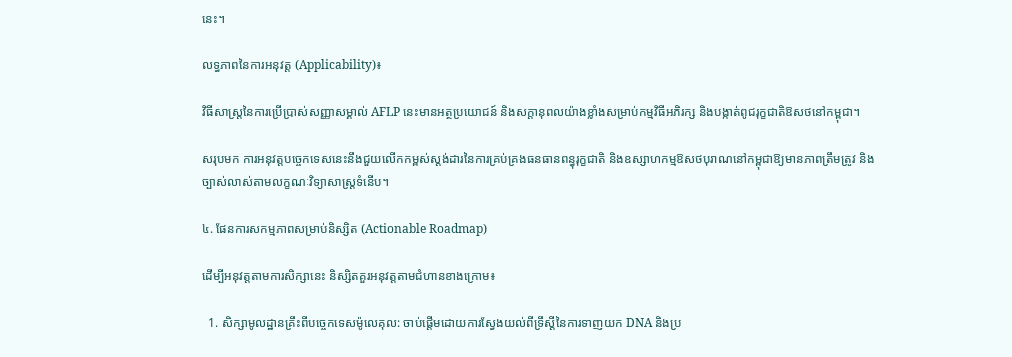នេះ។

លទ្ធភាពនៃការអនុវត្ត (Applicability)៖

វិធីសាស្ត្រនៃការប្រើប្រាស់សញ្ញាសម្គាល់ AFLP នេះមានអត្ថប្រយោជន៍ និងសក្តានុពលយ៉ាងខ្លាំងសម្រាប់កម្មវិធីអភិរក្ស និងបង្កាត់ពូជរុក្ខជាតិឱសថនៅកម្ពុជា។

សរុបមក ការអនុវត្តបច្ចេកទេសនេះនឹងជួយលើកកម្ពស់ស្តង់ដារនៃការគ្រប់គ្រងធនធានពន្ធុរុក្ខជាតិ និងឧស្សាហកម្មឱសថបុរាណនៅកម្ពុជាឱ្យមានភាពត្រឹមត្រូវ និងច្បាស់លាស់តាមលក្ខណៈវិទ្យាសាស្ត្រទំនើប។

៤. ផែនការសកម្មភាពសម្រាប់និស្សិត (Actionable Roadmap)

ដើម្បីអនុវត្តតាមការសិក្សានេះ និស្សិតគួរអនុវត្តតាមជំហានខាងក្រោម៖

  1. សិក្សាមូលដ្ឋានគ្រឹះពីបច្ចេកទេសម៉ូលេគុល: ចាប់ផ្តើមដោយការស្វែងយល់ពីទ្រឹស្តីនៃការទាញយក DNA និងប្រ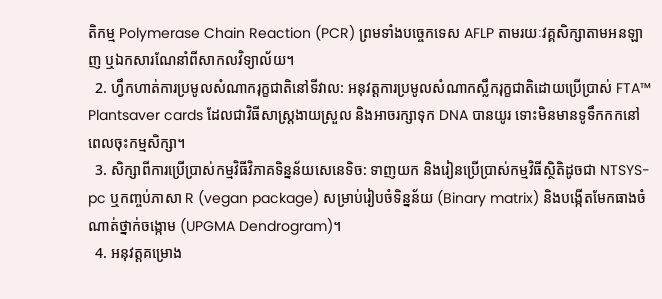តិកម្ម Polymerase Chain Reaction (PCR) ព្រមទាំងបច្ចេកទេស AFLP តាមរយៈវគ្គសិក្សាតាមអនឡាញ ឬឯកសារណែនាំពីសាកលវិទ្យាល័យ។
  2. ហ្វឹកហាត់ការប្រមូលសំណាករុក្ខជាតិនៅទីវាល: អនុវត្តការប្រមូលសំណាកស្លឹករុក្ខជាតិដោយប្រើប្រាស់ FTA™ Plantsaver cards ដែលជាវិធីសាស្ត្រងាយស្រួល និងអាចរក្សាទុក DNA បានយូរ ទោះមិនមានទូទឹកកកនៅពេលចុះកម្មសិក្សា។
  3. សិក្សាពីការប្រើប្រាស់កម្មវិធីវិភាគទិន្នន័យសេនេទិច: ទាញយក និងរៀនប្រើប្រាស់កម្មវិធីស្ថិតិដូចជា NTSYS-pc ឬកញ្ចប់ភាសា R (vegan package) សម្រាប់រៀបចំទិន្នន័យ (Binary matrix) និងបង្កើតមែកធាងចំណាត់ថ្នាក់ចង្កោម (UPGMA Dendrogram)។
  4. អនុវត្តគម្រោង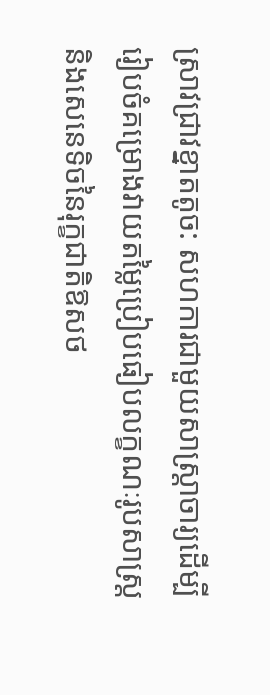ស្រាវជ្រាវខ្នាតតូច: សហការជាមួយសាស្ត្រាចារ្យដើម្បីរៀបចំគម្រោងវាយតម្លៃប្រៀបធៀបលក្ខណៈរូបសាស្ត្រ និងសេនេទិចនៃរុក្ខជាតិឱសថ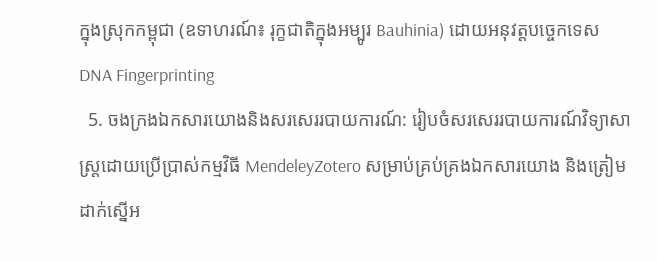ក្នុងស្រុកកម្ពុជា (ឧទាហរណ៍៖ រុក្ខជាតិក្នុងអម្បូរ Bauhinia) ដោយអនុវត្តបច្ចេកទេស DNA Fingerprinting
  5. ចងក្រងឯកសារយោងនិងសរសេររបាយការណ៍: រៀបចំសរសេររបាយការណ៍វិទ្យាសាស្ត្រដោយប្រើប្រាស់កម្មវិធី MendeleyZotero សម្រាប់គ្រប់គ្រងឯកសារយោង និងត្រៀមដាក់ស្នើអ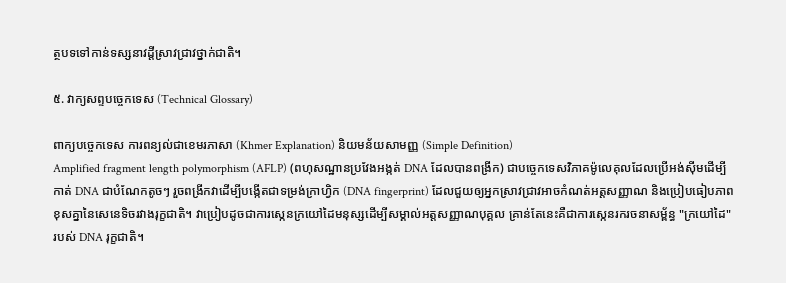ត្ថបទទៅកាន់ទស្សនាវដ្តីស្រាវជ្រាវថ្នាក់ជាតិ។

៥. វាក្យសព្ទបច្ចេកទេស (Technical Glossary)

ពាក្យបច្ចេកទេស ការពន្យល់ជាខេមរភាសា (Khmer Explanation) និយមន័យសាមញ្ញ (Simple Definition)
Amplified fragment length polymorphism (AFLP) (ពហុសណ្ឋានប្រវែងអង្កត់ DNA ដែលបានពង្រីក) ជាបច្ចេកទេសវិភាគម៉ូលេគុលដែលប្រើអង់ស៊ីមដើម្បីកាត់ DNA ជាបំណែកតូចៗ រួចពង្រីកវាដើម្បីបង្កើតជាទម្រង់ក្រាហ្វិក (DNA fingerprint) ដែលជួយឲ្យអ្នកស្រាវជ្រាវអាចកំណត់អត្តសញ្ញាណ និងប្រៀបធៀបភាពខុសគ្នានៃសេនេទិចរវាងរុក្ខជាតិ។ វាប្រៀបដូចជាការស្កេនក្រយៅដៃមនុស្សដើម្បីសម្គាល់អត្តសញ្ញាណបុគ្គល គ្រាន់តែនេះគឺជាការស្កេនរករចនាសម្ព័ន្ធ "ក្រយៅដៃ" របស់ DNA រុក្ខជាតិ។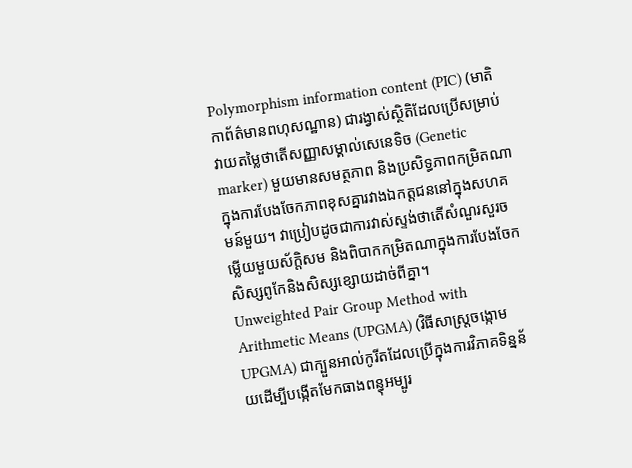Polymorphism information content (PIC) (មាតិកាព័ត៌មានពហុសណ្ឋាន) ជារង្វាស់ស្ថិតិដែលប្រើសម្រាប់វាយតម្លៃថាតើសញ្ញាសម្គាល់សេនេទិច (Genetic marker) មួយមានសមត្ថភាព និងប្រសិទ្ធភាពកម្រិតណាក្នុងការបែងចែកភាពខុសគ្នារវាងឯកត្តជននៅក្នុងសហគមន៍មួយ។ វាប្រៀបដូចជាការវាស់ស្ទង់ថាតើសំណួរសួរចម្លើយមួយស័ក្តិសម និងពិបាកកម្រិតណាក្នុងការបែងចែកសិស្សពូកែនិងសិស្សខ្សោយដាច់ពីគ្នា។
Unweighted Pair Group Method with Arithmetic Means (UPGMA) (វិធីសាស្ត្រចង្កោម UPGMA) ជាក្បួនអាល់កូរីតដែលប្រើក្នុងការវិភាគទិន្នន័យដើម្បីបង្កើតមែកធាងពន្ធុអម្បូរ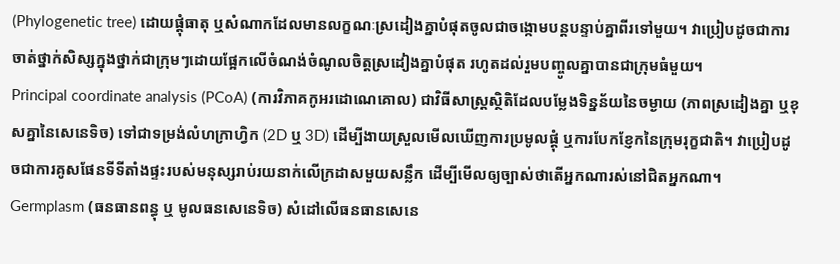(Phylogenetic tree) ដោយផ្តុំធាតុ ឬសំណាកដែលមានលក្ខណៈស្រដៀងគ្នាបំផុតចូលជាចង្កោមបន្តបន្ទាប់គ្នាពីរទៅមួយ។ វាប្រៀបដូចជាការចាត់ថ្នាក់សិស្សក្នុងថ្នាក់ជាក្រុមៗដោយផ្អែកលើចំណង់ចំណូលចិត្តស្រដៀងគ្នាបំផុត រហូតដល់រួមបញ្ចូលគ្នាបានជាក្រុមធំមួយ។
Principal coordinate analysis (PCoA) (ការវិភាគកូអរដោណេគោល) ជាវិធីសាស្ត្រស្ថិតិដែលបម្លែងទិន្នន័យនៃចម្ងាយ (ភាពស្រដៀងគ្នា ឬខុសគ្នានៃសេនេទិច) ទៅជាទម្រង់លំហក្រាហ្វិក (2D ឬ 3D) ដើម្បីងាយស្រួលមើលឃើញការប្រមូលផ្តុំ ឬការបែកខ្ញែកនៃក្រុមរុក្ខជាតិ។ វាប្រៀបដូចជាការគូសផែនទីទីតាំងផ្ទះរបស់មនុស្សរាប់រយនាក់លើក្រដាសមួយសន្លឹក ដើម្បីមើលឲ្យច្បាស់ថាតើអ្នកណារស់នៅជិតអ្នកណា។
Germplasm (ធនធានពន្ធុ ឬ មូលធនសេនេទិច) សំដៅលើធនធានសេនេ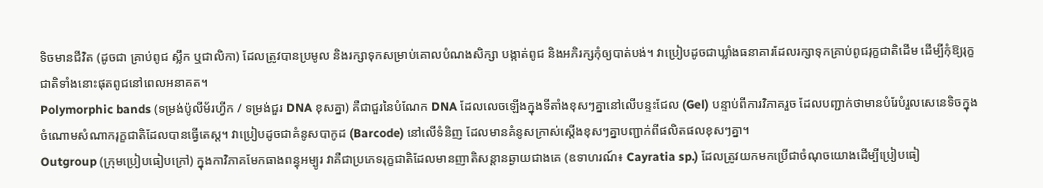ទិចមានជីវិត (ដូចជា គ្រាប់ពូជ ស្លឹក ឬជាលិកា) ដែលត្រូវបានប្រមូល និងរក្សាទុកសម្រាប់គោលបំណងសិក្សា បង្កាត់ពូជ និងអភិរក្សកុំឲ្យបាត់បង់។ វាប្រៀបដូចជាឃ្លាំងធនាគារដែលរក្សាទុកគ្រាប់ពូជរុក្ខជាតិដើម ដើម្បីកុំឱ្យរុក្ខជាតិទាំងនោះផុតពូជនៅពេលអនាគត។
Polymorphic bands (ទម្រង់ប៉ូលីម័រហ្វីក / ទម្រង់ជួរ DNA ខុសគ្នា) គឺជាជួរនៃបំណែក DNA ដែលលេចឡើងក្នុងទីតាំងខុសៗគ្នានៅលើបន្ទះជែល (Gel) បន្ទាប់ពីការវិភាគរួច ដែលបញ្ជាក់ថាមានបំរែបំរួលសេនេទិចក្នុងចំណោមសំណាករុក្ខជាតិដែលបានធ្វើតេស្ត។ វាប្រៀបដូចជាគំនូសបាកូដ (Barcode) នៅលើទំនិញ ដែលមានគំនូសក្រាស់ស្តើងខុសៗគ្នាបញ្ជាក់ពីផលិតផលខុសៗគ្នា។
Outgroup (ក្រុមប្រៀបធៀបក្រៅ) ក្នុងកាវិភាគមែកធាងពន្ធុអម្បូរ វាគឺជាប្រភេទរុក្ខជាតិដែលមានញាតិសន្តានឆ្ងាយជាងគេ (ឧទាហរណ៍៖ Cayratia sp.) ដែលត្រូវយកមកប្រើជាចំណុចយោងដើម្បីប្រៀបធៀ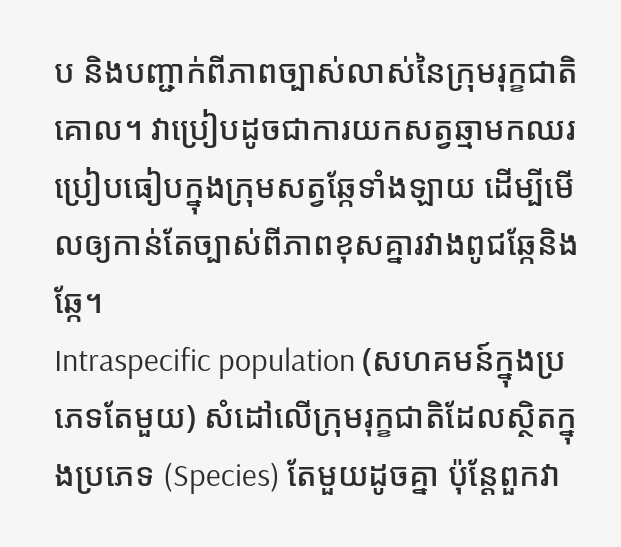ប និងបញ្ជាក់ពីភាពច្បាស់លាស់នៃក្រុមរុក្ខជាតិគោល។ វាប្រៀបដូចជាការយកសត្វឆ្មាមកឈរប្រៀបធៀបក្នុងក្រុមសត្វឆ្កែទាំងឡាយ ដើម្បីមើលឲ្យកាន់តែច្បាស់ពីភាពខុសគ្នារវាងពូជឆ្កែនិងឆ្កែ។
Intraspecific population (សហគមន៍ក្នុងប្រភេទតែមួយ) សំដៅលើក្រុមរុក្ខជាតិដែលស្ថិតក្នុងប្រភេទ (Species) តែមួយដូចគ្នា ប៉ុន្តែពួកវា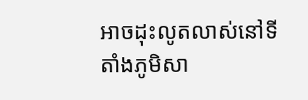អាចដុះលូតលាស់នៅទីតាំងភូមិសា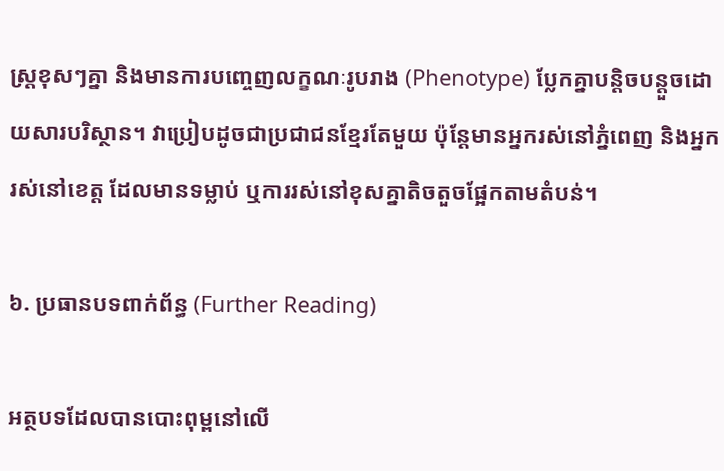ស្ត្រខុសៗគ្នា និងមានការបញ្ចេញលក្ខណៈរូបរាង (Phenotype) ប្លែកគ្នាបន្តិចបន្តួចដោយសារបរិស្ថាន។ វាប្រៀបដូចជាប្រជាជនខ្មែរតែមួយ ប៉ុន្តែមានអ្នករស់នៅភ្នំពេញ និងអ្នករស់នៅខេត្ត ដែលមានទម្លាប់ ឬការរស់នៅខុសគ្នាតិចតួចផ្អែកតាមតំបន់។

៦. ប្រធានបទពាក់ព័ន្ធ (Further Reading)

អត្ថបទដែលបានបោះពុម្ពនៅលើ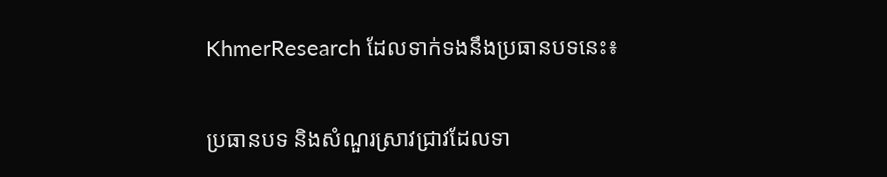KhmerResearch ដែលទាក់ទងនឹងប្រធានបទនេះ៖

ប្រធានបទ និងសំណួរស្រាវជ្រាវដែលទា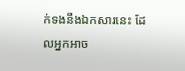ក់ទងនឹងឯកសារនេះ ដែលអ្នកអាច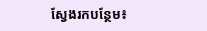ស្វែងរកបន្ថែម៖